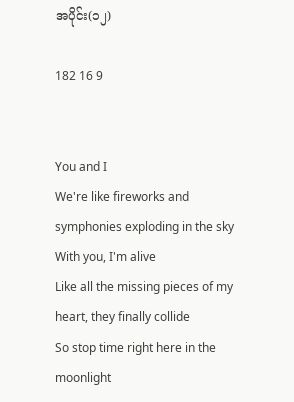အပိုင်း(၁၂)

182 16 9


You and I
We're like fireworks and symphonies exploding in the sky
With you, I'm alive
Like all the missing pieces of my heart, they finally collide
So stop time right here in the moonlight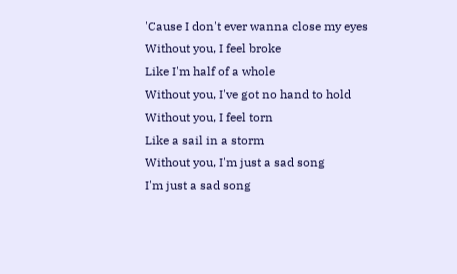'Cause I don't ever wanna close my eyes
Without you, I feel broke
Like I'm half of a whole
Without you, I've got no hand to hold
Without you, I feel torn
Like a sail in a storm
Without you, I'm just a sad song
I'm just a sad song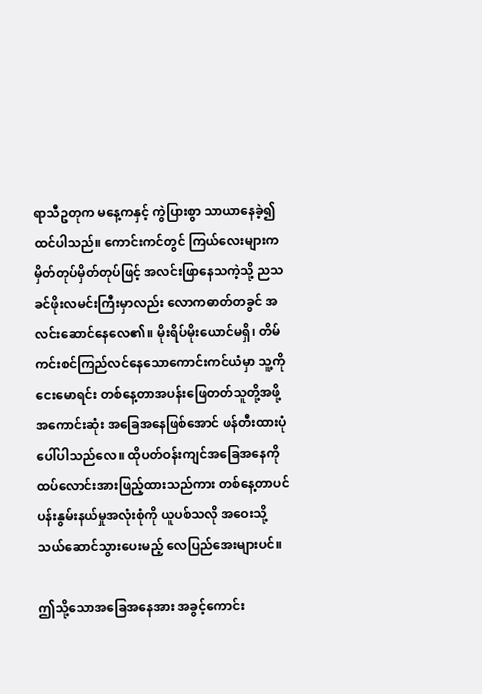ရာသီဥတုက မနေ့ကနှင့် ကွဲပြားစွာ သာယာနေခဲ့၍ထင်ပါသည်။ ‌ကောင်းကင်တွင် ကြယ်လေးများက မှိတ်တုပ်မှိတ်တုပ်ဖြင့် အလင်းဖြာနေသကဲ့သို့ ညသခင်ဖိုးလမင်းကြီးမှာလည်း လောကဓာတ်တခွင် အလင်းဆောင်နေလေ၏။ မိုးရိပ်မိုးယောင်မရှိ၊ တိမ်ကင်းစင်ကြည်လင်နေသောကောင်းကင်ယံမှာ သူ့ကိုငေးမောရင်း တစ်နေ့တာအပန်းဖြေတတ်သူတို့အဖို့ အကောင်းဆုံး အခြေအနေဖြစ်အောင် ဖန်တီးထားပုံပေါ်ပါသည်လေ။ ထိုပတ်ဝန်းကျင်အခြေအ‌နေကို ထပ်လောင်းအားဖြည့်ထားသည်ကား တစ်နေ့တာပင်ပန်းနွမ်းနယ်မှုအလုံးစုံကို ယူပစ်သလို အဝေးသို့ သယ်ဆောင်သွားပေးမည့် လေ‌ပြည်အေးများပင်။

ဤသို့သောအခြေအနေအား အခွင့်ကောင်း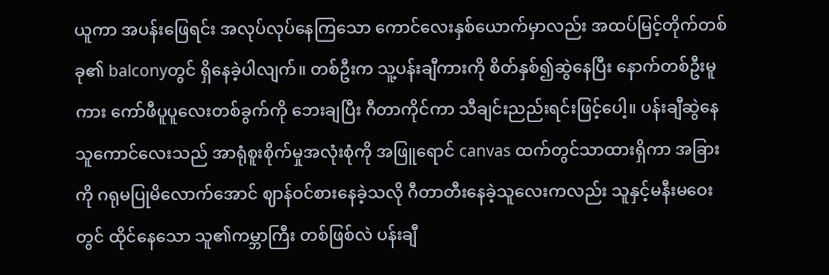ယူကာ အပန်းဖြေရင်း အလုပ်လုပ်နေကြသော ကောင်လေးနှစ်ယောက်မှာလည်း အထပ်မြင့်တိုက်တစ်ခု၏ balconyတွင် ရှိနေခဲ့ပါလျက်။ တစ်ဦးက သူ့ပန်းချီကားကို စိတ်နှစ်၍ဆွဲနေပြီး နောက်တစ်ဦးမူကား ကော်ဖီပူပူလေးတစ်ခွက်ကို ဘေးချပြီး ဂီတာကိုင်ကာ သီချင်းညည်းရင်းဖြင့်ပေါ့။ ပန်းချီဆွဲနေသူကောင်လေးသည် အာရုံစူးစိုက်မှုအလုံးစုံကို အဖြူရောင် canvas ထက်တွင်သာထားရှိကာ အခြားကို ဂရုမပြုမိလောက်အောင် ဈာန်ဝင်စားနေခဲ့သလို ဂီတာတီးနေခဲ့သူလေးကလည်း သူနှင့်မနီးမဝေးတွင် ထိုင်နေသော သူ၏ကမ္ဘာကြီး တစ်ဖြစ်လဲ ပန်းချီ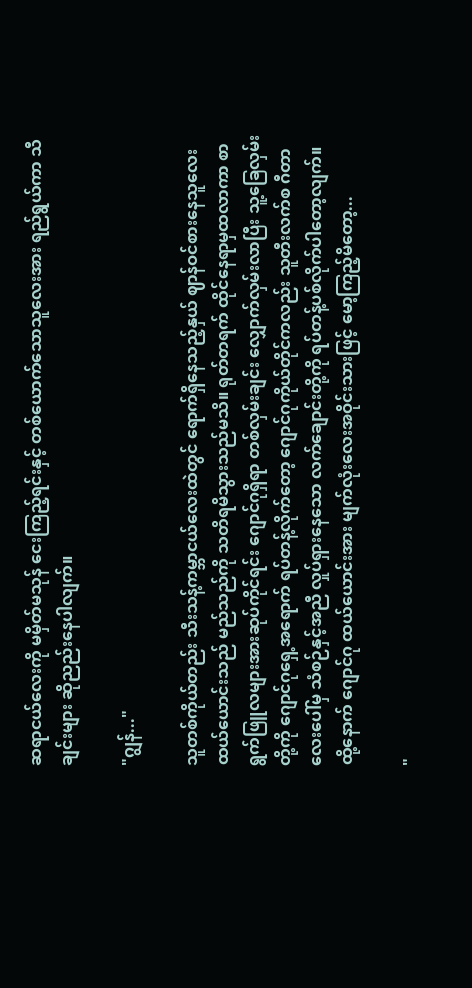ဆရာငယ်လေးကို မမှိတ်မသုန် ငေးကြည့်ရင်းနှင့် တစ်ယောက်သောသူလေးအား ရည်ရွယ်ကာ သီချင်းများ ဆိုညည်းနေပါလျက်။

"ဂျွန်..."

သူတစ်ကိုယ်တည်း သီးသန့်ကမ္ဘာငယ်လေးထဲတွင် ရောက်ရှိ‌နေသည့်နှယ် ဈာန်ဝင်စားနေသူလေး ထယ်ယောင်းသည် မည်သည်ကို သတိရမိသွားသည်မသိ။ ရုတ်တရက် ထိုင်နေရာမှထလာကာ စာရွက်ဖြူလများအားဆုပ်ကိုင်ရင်း ဂျောင်ဂုရှိရာ တစ်လှမ်းချင်း လျှောက်လှမ်းလာပြီး သူ့ခြေလှမ်းတို့ကို ဂျောင်ဂုရှေ့အရောက် ရပ်တန့်လိုက်တော့ ဂျောင်ဂုကိုယ်တိုင်ကလည်း သူတီးလက်စ ဂီတာလေးပေါ်မှ သံစဉ်နှင့်အညီ လှုပ်ရှားနေသော လက်ချောင်းတို့ကို ရပ်တန့်ပစ်လိုက်ပါတော့လျက်။ ထို့နောက် ဂျောင်ဂု ထယ်ယောင်းအား မျက်လုံးလေးအဝိုင်းသားဖြင့် မော့ကြည့်မိတော့...

"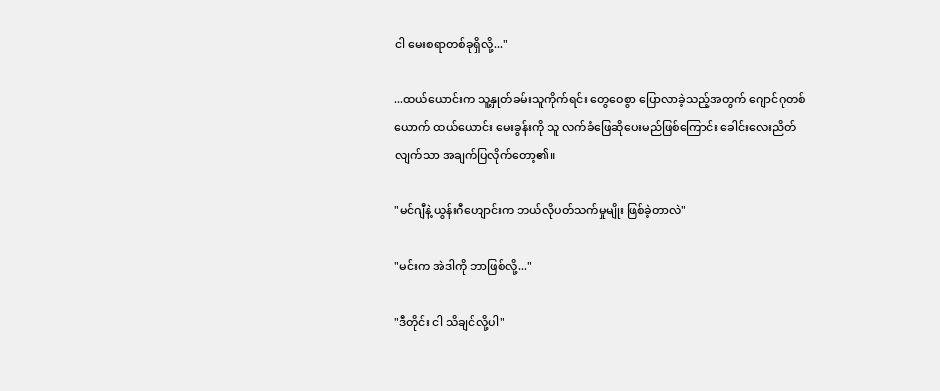ငါ ‌မေးစရာတစ်ခုရှိလို့..."

...ထယ်ယောင်းက သူ့နှုတ်ခမ်းသူကိုက်ရင်း တွေဝေစွာ ပြောလာခဲ့သည့်အတွက် ဂျောင်ဂုတစ်ယောက် ထယ်ယောင်း မေးခွန်းကို သူ လက်ခံဖြေဆိုပေးမည်ဖြစ်ကြောင်း ခေါင်းလေးညိတ်လျက်သာ အချက်ပြလိုက်တော့၏။

"မင်ဂျီနဲ့ ယွန်းဂီဟျောင်းက ဘယ်လိုပတ်သက်မှုမျိုး ဖြစ်ခဲ့တာလဲ"

"မင်းက အဲဒါကို ဘာဖြစ်လို့..."

"ဒီတိုင်း ငါ သိချင်လို့ပါ"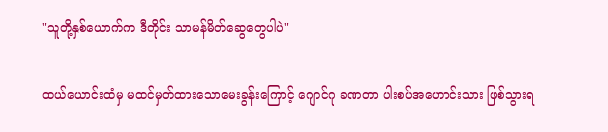"သူတို့နှစ်ယောက်က ဒီတိုင်း သာမန်မိတ်ဆွေတွေပါပဲ"

ထယ်ယောင်းထံမှ မထင်မှတ်ထားသောမေးခွန်းကြောင့် ဂျောင်ဂု ခဏတာ ပါးစပ်အဟောင်းသား ဖြစ်သွားရ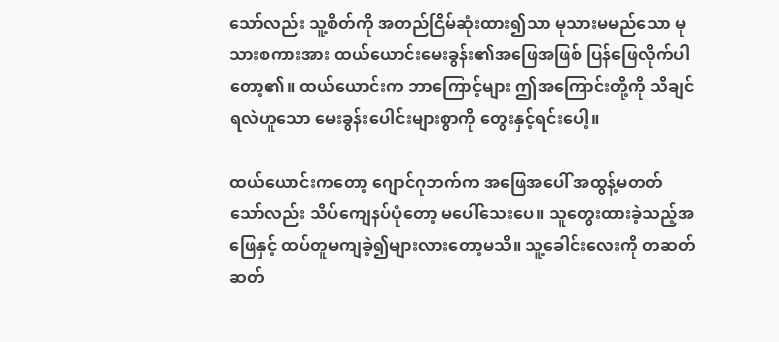သော်လည်း သူ့စိတ်ကို အတည်ငြိမ်ဆုံးထား၍သာ မုသားမမည်သော မုသားစကားအား ထယ်ယောင်းမေးခွန်း၏အဖြေအဖြစ် ပြန်ဖြေလိုက်ပါတော့၏။ ထယ်ယောင်းက ဘာကြောင့်များ ဤအကြောင်းတို့ကို သိချင်ရလဲဟူသော မေးခွန်းပေါင်းများစွာကို တွေးနှင့်ရင်းပေါ့။

ထယ်ယောင်းကတော့ ဂျောင်ဂုဘက်က အဖြေအပေါ် အထွန့်မတတ်သော်လည်း သိပ်ကျေနပ်ပုံတော့ မပေါ်သေးပေ။ သူတွေးထားခဲ့သည့်အဖြေနှင့် ထပ်တူမကျခဲ့၍များလားတော့မသိ။ သူ့ခေါင်းလေးကို တဆတ်ဆတ်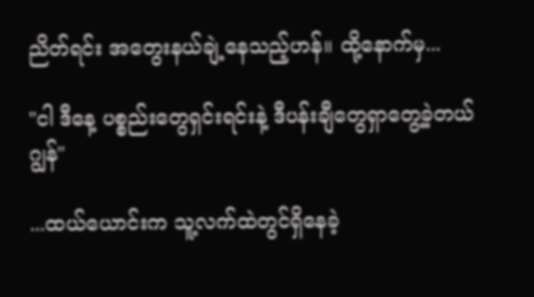ညိတ်ရင်း အတွေးနယ်ချဲ့နေသည့်ဟန်။ ထို့နောက်‌မှ...

"ငါ ဒီနေ့ ပစ္စည်းတွေရှင်းရင်းနဲ့ ဒီပန်းချီတွေရှာတွေ့ခဲ့တယ် ဂျွန်"

...ထယ်ယောင်းက သူ့လက်ထဲတွင်ရှိနေခဲ့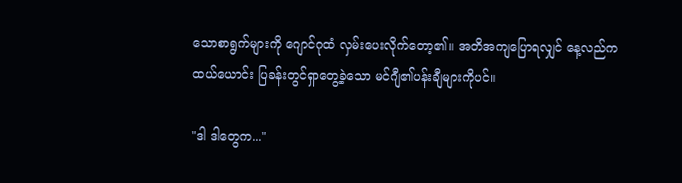သောစာရွက်များကို ဂျောင်ဂုထံ လှမ်းပေးလိုက်တော့၏။ အတိအကျပြောရလျှင် နေ့လည်က ထယ်ယောင်း ပြခန်းတွင်ရှာတွေ့ခဲ့သော မင်ဂျီ၏ပန်းချီများကိုပင်။

"ဒါ ဒါတွေက..."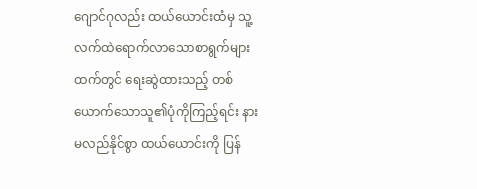ဂျောင်ဂုလည်း ထယ်ယောင်းထံမှ သူ့လက်ထဲရောက်‌လာသောစာရွက်များထက်တွင် ရေးဆွဲထားသည့် တစ်ယောက်သောသူ၏ပုံကိုကြည့်ရင်း နားမလည်နိုင်စွာ ထယ်ယောင်းကို ပြန်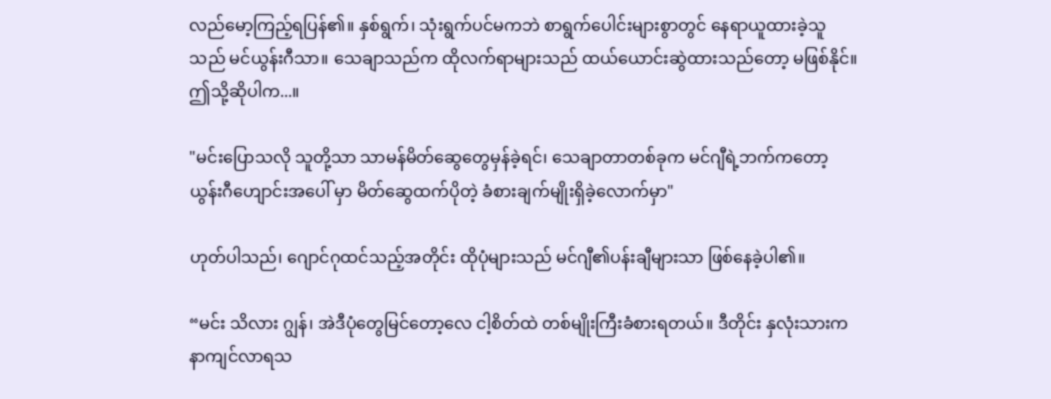လည်မော့ကြည့်ရပြန်၏။ နှစ်ရွက်၊ သုံးရွက်ပင်မကဘဲ စာရွက်ပေါင်းများစွာတွင် နေရာယူထားခဲ့သူသည် မင်ယွန်းဂီသာ။ သေချာသည်က ထိုလက်ရာများသည် ထယ်ယောင်းဆွဲထားသည်တော့ မဖြစ်နိုင်။ ဤသို့ဆိုပါက...။

"မင်းပြောသလို သူတို့သာ သာမန်မိတ်ဆွေတွေမှန်ခဲ့ရင်၊ သေချာတာတစ်ခုက မင်ဂျီရဲ့ဘက်ကတော့ ယွန်းဂီဟျောင်းအပေါ် မှာ မိတ်ဆွေထက်ပိုတဲ့ ခံစားချက်မျိုးရှိခဲ့လောက်မှာ"

ဟုတ်ပါသည်၊ ဂျောင်ဂုထင်သည့်အတိုင်း ထိုပုံများသည် မင်ဂျီ၏ပန်းချီများသာ ဖြစ်နေခဲ့ပါ၏။

“မင်း သိလား ဂျွန်၊ အဲဒီပုံတွေမြင်တော့လေ ငါ့စိတ်ထဲ တစ်မျိုးကြီးခံစားရတယ်။ ဒီတိုင်း နှလုံးသားက နာကျင်လာရသ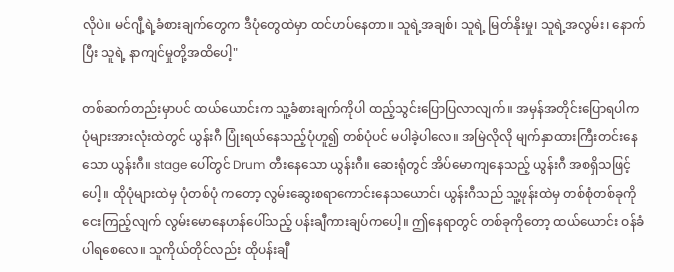လိုပဲ။ မင်ဂျီ့ရဲ့ခံစားချက်တွေက ဒီပုံတွေထဲမှာ ထင်ဟပ်နေတာ။ သူရဲ့အချစ်၊ သူရဲ့ မြတ်နိုးမှု၊ သူရဲ့အလွမ်း၊ နောက်ပြီး သူရဲ့ နာကျင်မှုတို့အထိပေါ့"

တစ်ဆက်တည်းမှာပင် ထယ်ယောင်းက သူ့ခံစားချက်ကိုပါ ထည့်သွင်းပြောပြလာလျက်။ အမှန်အတိုင်းပြောရပါက ပုံများအားလုံးထဲတွင် ယွန်းဂီ ပြုံးရယ်နေသည့်ပုံဟူ၍ တစ်ပုံပင် မပါခဲ့ပါလေ။ အမြဲလိုလို မျက်နှာထားကြီးတင်းနေသော ယွန်းဂီ။ stage ပေါ်တွင် Drum တီးနေသော ယွန်းဂီ။ ဆေးရုံတွင် အိပ်မောကျနေသည့် ယွန်းဂီ အစရှိသဖြင့်ပေါ့။ ထိုပုံများထဲမှ ပုံတစ်ပုံ ကတော့ လွမ်းဆွေးစရာကောင်းနေသယောင်၊ ယွန်းဂီသည် သူ့ဖုန်းထဲမှ တစ်စုံတစ်ခုကို ငေးကြည့်လျက် လွမ်းမောနေဟန်ပေါ်သည့် ပန်းချီကားချပ်ကပေါ့။ ဤနေရာတွင် တစ်ခုကိုတော့ ထယ်ယောင်း ဝန်ခံပါရစေလေ။ သူကိုယ်တိုင်လည်း ထိုပန်းချီ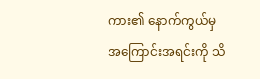ကား၏ နောက်ကွယ်မှ အကြောင်းအရင်းကို သိ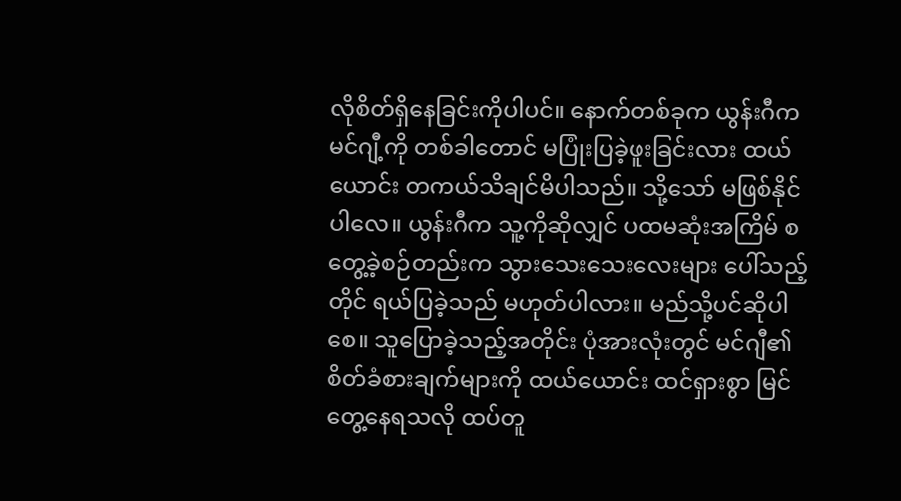လိုစိတ်ရှိနေခြင်းကိုပါ‌ပင်။ နောက်တစ်ခုက ယွန်းဂီက မင်ဂျီ့ကို တစ်ခါတောင် မပြုံးပြခဲ့ဖူးခြင်းလား ထယ်ယောင်း တကယ်သိချင်မိပါသည်။ သို့သော် မဖြစ်နိုင်ပါလေ။ ယွန်းဂီက သူ့ကိုဆိုလျှင် ပထမဆုံးအကြိမ် စတွေ့ခဲ့စဉ်တည်းက သွားသေးသေးလေးများ ပေါ်သည့်တိုင် ရယ်ပြခဲ့သည် မဟုတ်ပါလား။ မည်သို့ပင်ဆိုပါစေ။ သူပြောခဲ့သည့်အတိုင်း ပုံအားလုံးတွင် မင်ဂျီ၏စိတ်ခံစားချက်များကို ထယ်ယောင်း ထင်ရှားစွာ မြင်တွေ့နေရသလို ထပ်တူ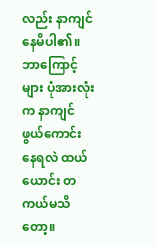လည်း နာကျင်နေမိပါ၏။ ဘာကြောင့်များ ပုံအားလုံးက နာကျင်ဖွယ်ကောင်းနေရလဲ ထယ်ယောင်း တကယ်မသိတော့။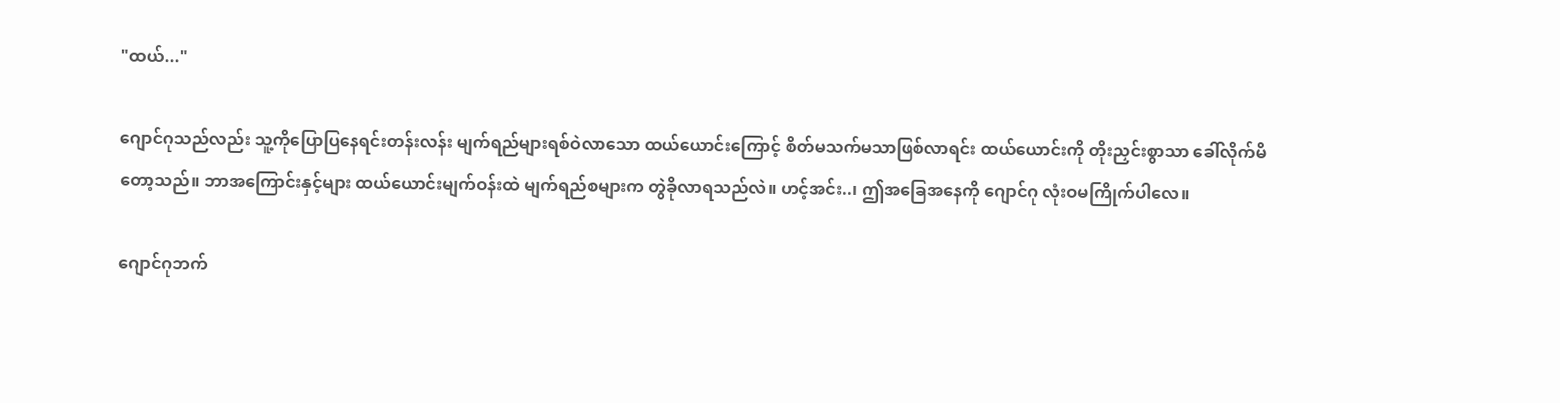"ထယ်..."

ဂျောင်ဂုသည်လည်း သူ့ကိုပြောပြနေရင်းတန်းလန်း မျက်ရည်များရစ်ဝဲလာသော ထယ်ယောင်းကြောင့် စိတ်မသက်မသာဖြစ်လာရင်း ထယ်ယောင်းကို တိုးညှင်းစွာသာ ခေါ်လိုက်မိတော့သည်။ ဘာအကြောင်းနှင့်များ ထယ်ယောင်းမျက်ဝန်းထဲ မျက်ရည်စများက တွဲခိုလာရသည်လဲ။ ဟင့်အင်း..၊ ဤအခြေအနေကို ဂျောင်ဂု လုံးဝမကြိုက်ပါလေ။

ဂျောင်ဂုဘက်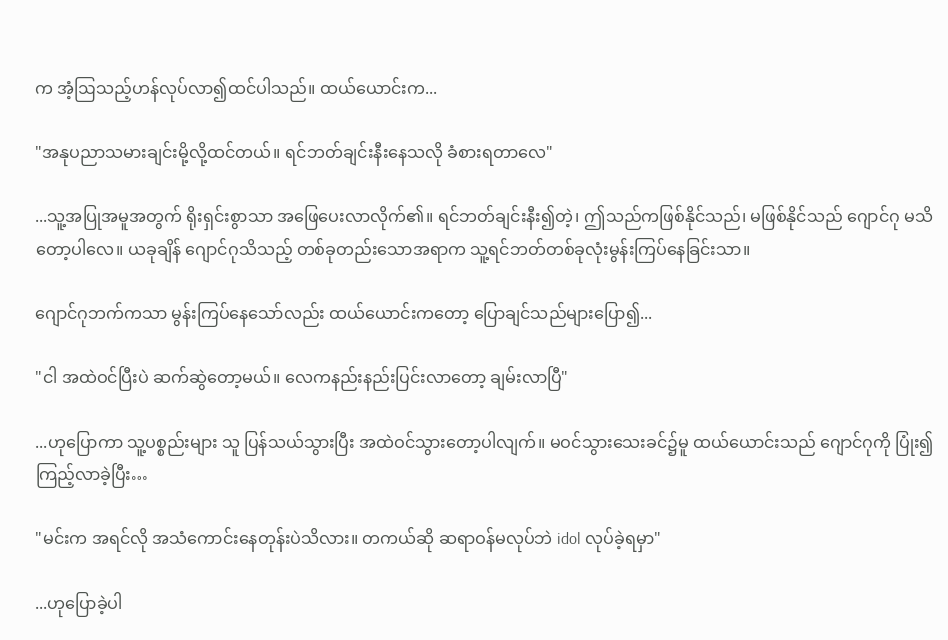က အံ့ဩသည့်ဟန်လုပ်လာ၍ထင်ပါသည်။ ထယ်ယောင်းက...

"အနုပညာသမားချင်းမို့လို့ထင်တယ်။ ရင်ဘတ်ချင်းနီးနေသလို ခံစားရတာလေ"

...သူ့အပြုအမူအတွက် ရိုးရှင်းစွာသာ အဖြေပေးလာလိုက်၏။ ရင်ဘတ်ချင်းနီး၍တဲ့၊ ဤသည်ကဖြစ်နိုင်သည်၊ မဖြစ်နိုင်သည် ဂျောင်ဂု မသိတော့ပါလေ။ ယခုချိန် ဂျောင်ဂုသိသည့် တစ်ခုတည်းသောအရာက သူ့ရင်ဘတ်တစ်ခုလုံးမွန်းကြပ်နေခြင်းသာ။

ဂျောင်ဂုဘက်ကသာ မွန်းကြပ်နေသော်လည်း ထယ်ယောင်းကတော့ ပြောချင်သည်များပြော၍...

"ငါ အထဲဝင်ပြီးပဲ ဆက်ဆွဲတော့မယ်။ လေကနည်းနည်းပြင်းလာတော့ ချမ်းလာပြီ"

...ဟုပြောကာ သူ့ပစ္စည်းများ သူ ပြန်သယ်သွားပြီး အထဲဝင်သွားတော့ပါလျက်။ မဝင်သွားသေးခင်၌မူ ထယ်ယောင်းသည် ဂျောင်ဂုကို ပြုံး၍ကြည့်လာခဲ့ပြီး…

"မင်းက အရင်လို အသံကောင်းနေတုန်းပဲသိလား။ တကယ်ဆို ဆရာဝန်မလုပ်ဘဲ idol လုပ်ခဲ့ရမှာ"

...ဟုပြောခဲ့ပါ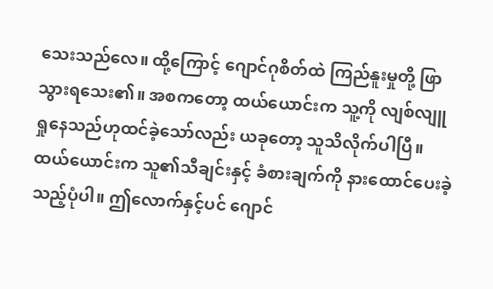သေးသည်လေ။ ထို့ကြောင့် ဂျောင်ဂုစိတ်ထဲ ကြည်နူးမှုတို့ ဖြာသွားရသေး၏။ အစကတော့ ထယ်ယောင်းက သူ့ကို လျစ်လျူရှုနေသည်ဟုထင်ခဲ့သော်လည်း ယခုတော့ သူသိလိုက်ပါပြီ။ ထယ်ယောင်းက သူ၏သီချင်းနှင့် ခံစားချက်ကို နားထောင်ပေးခဲ့သည့်ပုံပါ။ ဤလောက်နှင့်ပင် ဂျောင်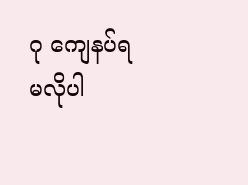ဂု ကျေ‌နပ်ရမလိုပါ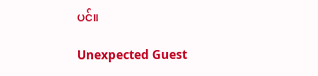ပင်။

Unexpected Guest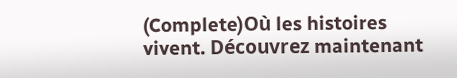(Complete)Où les histoires vivent. Découvrez maintenant